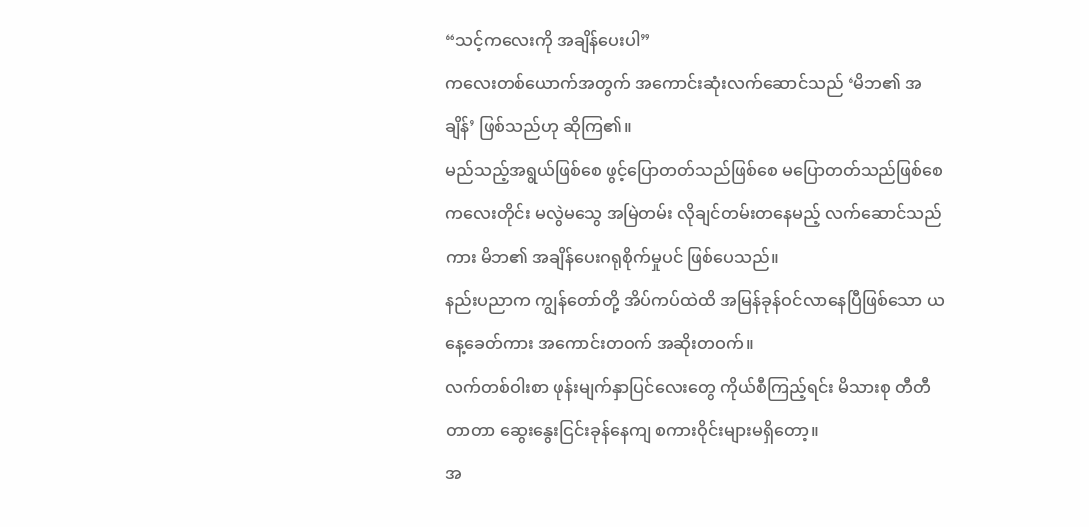“သင့်ကလေးကို အချိန်ပေးပါ”
ကလေးတစ်ယောက်အတွက် အကောင်းဆုံးလက်ဆောင်သည် ‘မိဘ၏ အချိန်’ ဖြစ်သည်ဟု ဆိုကြ၏။
မည်သည့်အရွယ်ဖြစ်စေ ဖွင့်ပြောတတ်သည်ဖြစ်စေ မပြောတတ်သည်ဖြစ်စေ ကလေးတိုင်း မလွဲမသွေ အမြဲတမ်း လိုချင်တမ်းတနေမည့် လက်ဆောင်သည်ကား မိဘ၏ အချိန်ပေးဂရုစိုက်မှုပင် ဖြစ်ပေသည်။
နည်းပညာက ကျွန်တော်တို့ အိပ်ကပ်ထဲထိ အမြန်ခုန်ဝင်လာနေပြီဖြစ်သော ယနေ့ခေတ်ကား အကောင်းတဝက် အဆိုးတဝက်။
လက်တစ်ဝါးစာ ဖုန်းမျက်နှာပြင်လေးတွေ ကိုယ်စီကြည့်ရင်း မိသားစု တီတီတာတာ ဆွေးနွေးငြင်းခုန်နေကျ စကားဝိုင်းများမရှိတော့။
အ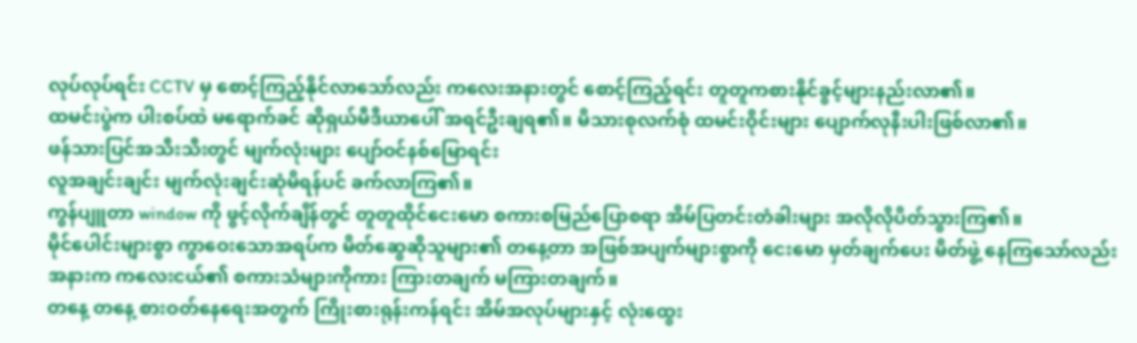လုပ်လုပ်ရင်း CCTV မှ စောင့်ကြည့်နိုင်လာသော်လည်း ကလေးအနားတွင် စောင့်ကြည့်ရင်း တူတူကစားနိုင်ခွင့်များနည်းလာ၏။
ထမင်းပွဲက ပါးစပ်ထဲ မရောက်ခင် ဆိုရှယ်မီဒီယာပေါ် အရင်ဦးချရ၏။ မိသားစုလက်စုံ ထမင်းဝိုင်းများ ပျောက်လုနီးပါးဖြစ်လာ၏။
ဖန်သားပြင်အသီးသီးတွင် မျက်လုံးများ ပျော်ဝင်နစ်မြောရင်း
လူအချင်းချင်း မျက်လုံးချင်းဆုံမိရန်ပင် ခက်လာကြ၏။
ကွန်ပျူတာ window ကို ဖွင့်လိုက်ချိန်တွင် တူတူထိုင်ငေးမော စကားစမြည်ပြောစရာ အိမ်ပြတင်းတံခါးများ အလိုလိုပိတ်သွားကြ၏။
မိုင်ပေါင်းများစွာ ကွာဝေးသောအရပ်က မိတ်ဆွေဆိုသူများ၏ တနေ့တာ အဖြစ်အပျက်များစွာကို ငေးမော မှတ်ချက်ပေး မိတ်ဖွဲ့ နေကြသော်လည်း အနားက ကလေးငယ်၏ စကားသံများကိုကား ကြားတချက် မကြားတချက်။
တနေ့ တနေ့ စားဝတ်နေရေးအတွက် ကြိုးစားရုန်းကန်ရင်း အိမ်အလုပ်များနှင့် လုံးထွေး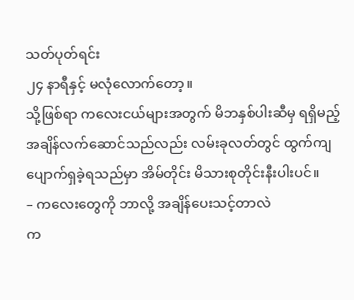သတ်ပုတ်ရင်း
၂၄ နာရီနှင့် မလုံလောက်တော့။
သို့ဖြစ်ရာ ကလေးငယ်များအတွက် မိဘနှစ်ပါးဆီမှ ရရှိမည့်
အချိန်လက်ဆောင်သည်လည်း လမ်းခုလတ်တွင် ထွက်ကျ ပျောက်ရှခဲ့ရသည်မှာ အိမ်တိုင်း မိသားစုတိုင်းနီးပါးပင်။
– ကလေးတွေကို ဘာလို့ အချိန်ပေးသင့်တာလဲ
က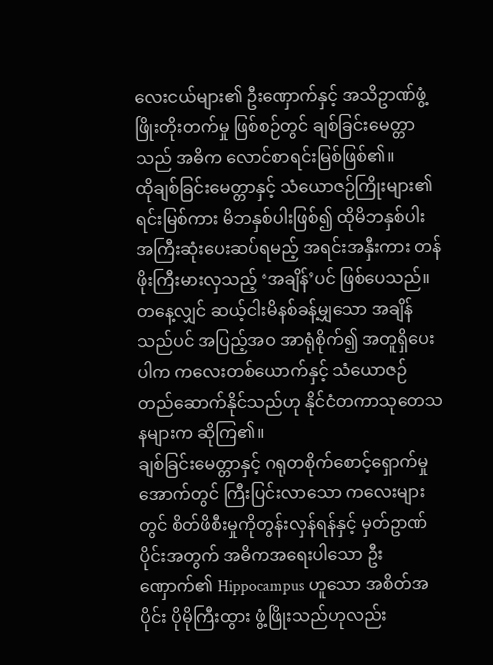လေးငယ်များ၏ ဦးဏှောက်နှင့် အသိဥာဏ်ဖွံ့ဖြိုးတိုးတက်မှု ဖြစ်စဉ်တွင် ချစ်ခြင်းမေတ္တာသည် အဓိက လောင်စာရင်းမြစ်ဖြစ်၏။
ထိုချစ်ခြင်းမေတ္တာနှင့် သံယောဇဉ်ကြိုးများ၏ ရင်းမြစ်ကား မိဘနှစ်ပါးဖြစ်၍ ထိုမိဘနှစ်ပါး အကြီးဆုံးပေးဆပ်ရမည့် အရင်းအနှီးကား တန်ဖိုးကြီးမားလှသည့် ‘အချိန်’ပင် ဖြစ်ပေသည်။
တနေ့လျှင် ဆယ့်ငါးမိနစ်ခန့်မျှသော အချိန်သည်ပင် အပြည့်အဝ အာရုံစိုက်၍ အတူရှိပေးပါက ကလေးတစ်ယောက်နှင့် သံယောဇဉ် တည်ဆောက်နိုင်သည်ဟု နိုင်ငံတကာသုတေသနများက ဆိုကြ၏။
ချစ်ခြင်းမေတ္တာနှင့် ဂရုတစိုက်စောင့်ရှောက်မှုအောက်တွင် ကြီးပြင်းလာသော ကလေးများတွင် စိတ်ဖိစီးမှုကိုတွန်းလှန်ရန်နှင့် မှတ်ဥာဏ်ပိုင်းအတွက် အဓိကအရေးပါသော ဦးဏှောက်၏ Hippocampus ဟူသော အစိတ်အပိုင်း ပိုမိုကြီးထွား ဖွံ့ဖြိုးသည်ဟုလည်း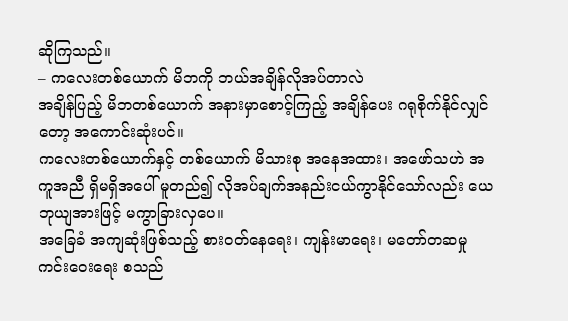ဆိုကြသည်။
– ကလေးတစ်ယောက် မိဘကို ဘယ်အချိန်လိုအပ်တာလဲ
အချိန်ပြည့် မိဘတစ်ယောက် အနားမှာစောင့်ကြည့် အချိန်ပေး ဂရုစိုက်နိုင်လျှင်တော့ အကောင်းဆုံးပင်။
ကလေးတစ်ယောက်နှင့် တစ်ယောက် မိသားစု အနေအထား၊ အဖော်သဟဲ အကူအညီ ရှိမရှိအပေါ် မူတည်၍ လိုအပ်ချက်အနည်းငယ်ကွာနိုင်သော်လည်း ယေဘုယျအားဖြင့် မကွာခြားလှပေ။
အခြေခံ အကျဆုံးဖြစ်သည့် စားဝတ်နေရေး၊ ကျန်းမာရေး၊ မတော်တဆမှု ကင်းဝေးရေး စသည်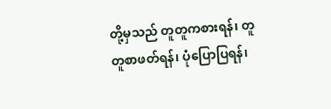တို့မှသည် တူတူကစားရန်၊ တူတူစာဖတ်ရန်၊ ပုံပြောပြရန်၊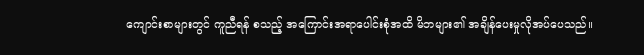ကျောင်းစာများတွင် ကူညီရန် စသည့် အကြောင်းအရာပေါင်းစုံအထိ မိဘများ၏ အချိန်ပေးမှုလိုအပ်ပေသည်။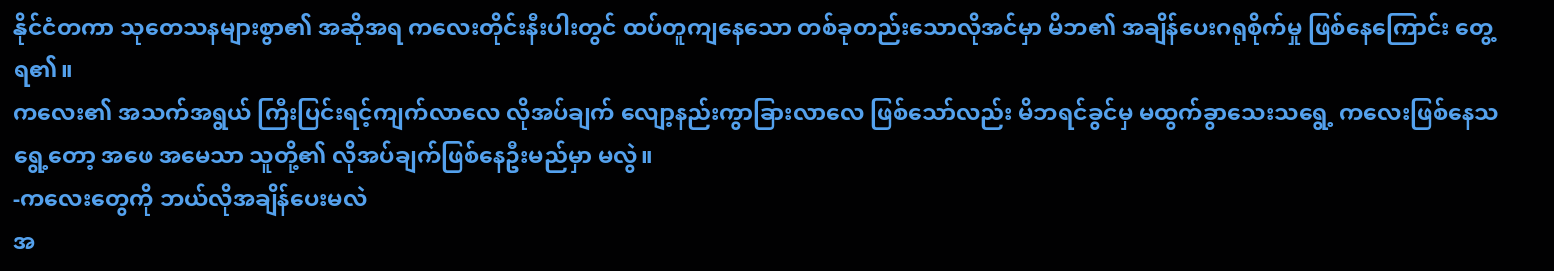နိုင်ငံတကာ သုတေသနများစွာ၏ အဆိုအရ ကလေးတိုင်းနီးပါးတွင် ထပ်တူကျနေသော တစ်ခုတည်းသောလိုအင်မှာ မိဘ၏ အချိန်ပေးဂရုစိုက်မှု ဖြစ်နေကြောင်း တွေ့ရ၏။
ကလေး၏ အသက်အရွယ် ကြီးပြင်းရင့်ကျက်လာလေ လိုအပ်ချက် လျော့နည်းကွာခြားလာလေ ဖြစ်သော်လည်း မိဘရင်ခွင်မှ မထွက်ခွာသေးသရွေ့ ကလေးဖြစ်နေသရွေ့တော့ အဖေ အမေသာ သူတို့၏ လိုအပ်ချက်ဖြစ်နေဦးမည်မှာ မလွဲ။
-ကလေးတွေကို ဘယ်လိုအချိန်ပေးမလဲ
အ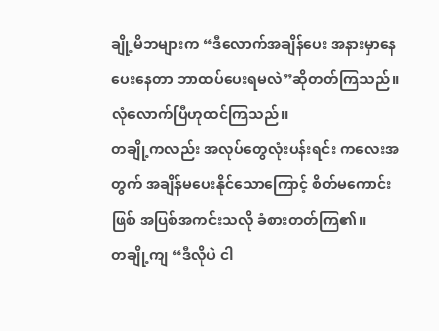ချို့မိဘများက “ဒီလောက်အချိန်ပေး အနားမှာနေပေးနေတာ ဘာထပ်ပေးရမလဲ”ဆိုတတ်ကြသည်။ လုံလောက်ပြီဟုထင်ကြသည်။
တချို့ကလည်း အလုပ်တွေလုံးပန်းရင်း ကလေးအတွက် အချိန်မပေးနိုင်သောကြောင့် စိတ်မကောင်းဖြစ် အပြစ်အကင်းသလို ခံစားတတ်ကြ၏။
တချို့ကျ “ဒီလိုပဲ ငါ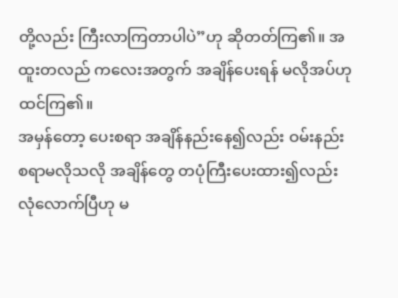တို့လည်း ကြီးလာကြတာပါပဲ”ဟု ဆိုတတ်ကြ၏။ အထူးတလည် ကလေးအတွက် အချိန်ပေးရန် မလိုအပ်ဟုထင်ကြ၏။
အမှန်တော့ ပေးစရာ အချိန်နည်းနေ၍လည်း ဝမ်းနည်းစရာမလိုသလို အချိန်တွေ တပုံကြီးပေးထား၍လည်း လုံလောက်ပြီဟု မ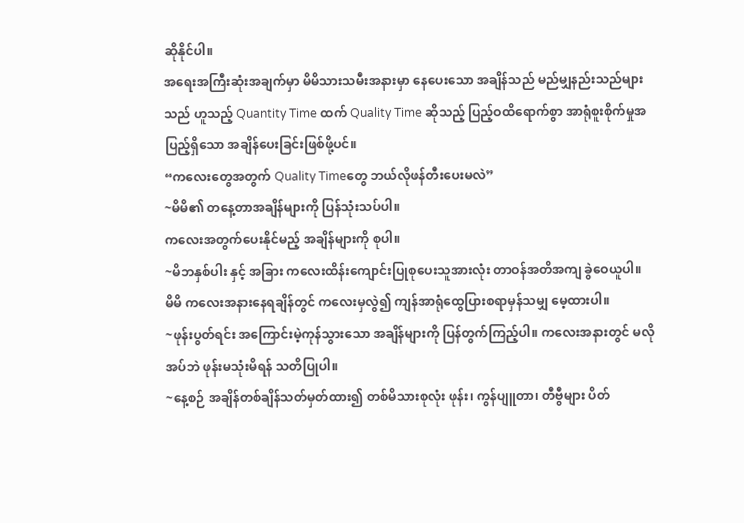ဆိုနိုင်ပါ။
အရေးအကြီးဆုံးအချက်မှာ မိမိသားသမီးအနားမှာ နေပေးသော အချိန်သည် မည်မျှနည်းသည်များသည် ဟူသည့် Quantity Time ထက် Quality Time ဆိုသည့် ပြည့်ဝထိရောက်စွာ အာရုံစူးစိုက်မှုအပြည့်ရှိသော အချိန်ပေးခြင်းဖြစ်ဖို့ပင်။
“ကလေးတွေအတွက် Quality Timeတွေ ဘယ်လိုဖန်တီးပေးမလဲ”
~မိမိ၏ တနေ့တာအချိန်များကို ပြန်သုံးသပ်ပါ။
ကလေးအတွက်ပေးနိုင်မည့် အချိန်များကို စုပါ။
~မိဘနှစ်ပါး နှင့် အခြား ကလေးထိန်းကျောင်းပြုစုပေးသူအားလုံး တာဝန်အတိအကျ ခွဲဝေယူပါ။
မိမိ ကလေးအနားနေရချိန်တွင် ကလေးမှလွဲ၍ ကျန်အာရုံထွေပြားစရာမှန်သမျှ မေ့ထားပါ။
~ဖုန်းပွတ်ရင်း အကြောင်းမဲ့ကုန်သွားသော အချိန်များကို ပြန်တွက်ကြည့်ပါ။ ကလေးအနားတွင် မလိုအပ်ဘဲ ဖုန်းမသုံးမိရန် သတိပြုပါ။
~နေ့စဉ် အချိန်တစ်ချိန်သတ်မှတ်ထား၍ တစ်မိသားစုလုံး ဖုန်း၊ ကွန်ပျူတာ၊ တီဗွီများ ပိတ်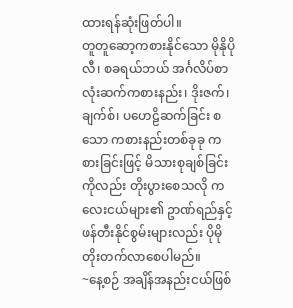ထားရန်ဆုံးဖြတ်ပါ။
တူတူဆော့ကစားနိုင်သော မိုနိုပိုလီ၊ စခရယ်ဘယ် အင်္ဂလိပ်စာလုံးဆက်ကစားနည်း၊ ဒိုးဇက်၊ ချက်စ်၊ ပဟေဠိဆက်ခြင်း စသော ကစားနည်းတစ်ခုခု ကစားခြင်းဖြင့် မိသားစုချစ်ခြင်းကိုလည်း တိုးပွားစေသလို ကလေးငယ်များ၏ ဥာဏ်ရည်နှင့်ဖန်တီးနိုင်စွမ်းများလည်း ပိုမိုတိုးတက်လာစေပါမည်။
~နေ့စဉ် အချိန်အနည်းငယ်ဖြစ်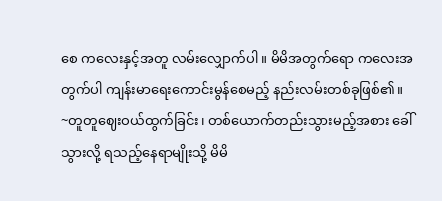စေ ကလေးနှင့်အတူ လမ်းလျှောက်ပါ။ မိမိအတွက်ရော ကလေးအတွက်ပါ ကျန်းမာရေးကောင်းမွန်စေမည့် နည်းလမ်းတစ်ခုဖြစ်၏။
~တူတူဈေးဝယ်ထွက်ခြင်း၊ တစ်ယောက်တည်းသွားမည့်အစား ခေါ်သွားလို့ ရသည့်နေရာမျိုးသို့ မိမိ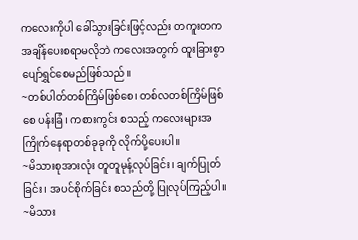ကလေးကိုပါ ခေါ်သွားခြင်းဖြင့်လည်း တကူးတက အချိန်ပေးစရာမလိုဘဲ ကလေးအတွက် ထူးခြားစွာ ပျော်ရွှင်စေမည်ဖြစ်သည်။
~တစ်ပါတ်တစ်ကြိမ်ဖြစ်စေ၊ တစ်လတစ်ကြိမ်ဖြစ်စေ ပန်းခြံ၊ ကစားကွင်း စသည့် ကလေးများအကြိုက်နေရာတစ်ခုခုကို လိုက်ပို့ပေးပါ။
~မိသားစုအားလုံး တူတူမုန့်လုပ်ခြင်း၊ ချက်ပြုတ်ခြင်း၊ အပင်စိုက်ခြင်း စသည်တို့ ပြုလုပ်ကြည့်ပါ။
~မိသား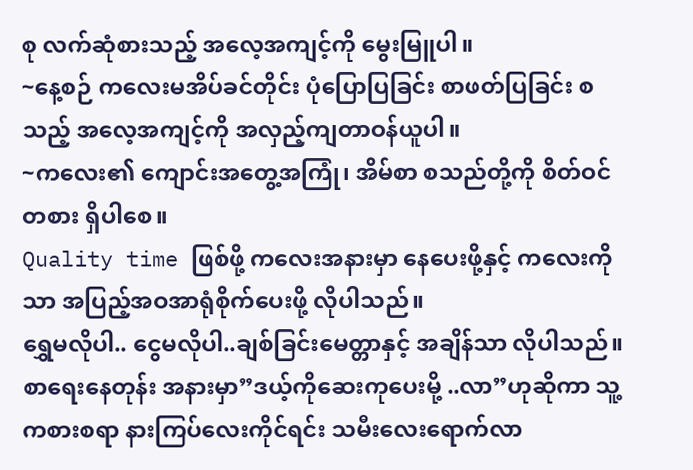စု လက်ဆုံစားသည့် အလေ့အကျင့်ကို မွေးမြူပါ။
~နေ့စဉ် ကလေးမအိပ်ခင်တိုင်း ပုံပြောပြခြင်း စာဖတ်ပြခြင်း စသည့် အလေ့အကျင့်ကို အလှည့်ကျတာဝန်ယူပါ။
~ကလေး၏ ကျောင်းအတွေ့အကြုံ၊ အိမ်စာ စသည်တို့ကို စိတ်ဝင်တစား ရှိပါစေ။
Quality time ဖြစ်ဖို့ ကလေးအနားမှာ နေပေးဖို့နှင့် ကလေးကိုသာ အပြည့်အဝအာရုံစိုက်ပေးဖို့ လိုပါသည်။
ရွှေမလိုပါ.. ငွေမလိုပါ..ချစ်ခြင်းမေတ္တာနှင့် အချိန်သာ လိုပါသည်။
စာရေးနေတုန်း အနားမှာ”ဒယ့်ကိုဆေးကုပေးမို့ ..လာ”ဟုဆိုကာ သူ့ကစားစရာ နားကြပ်လေးကိုင်ရင်း သမီးလေးရောက်လာ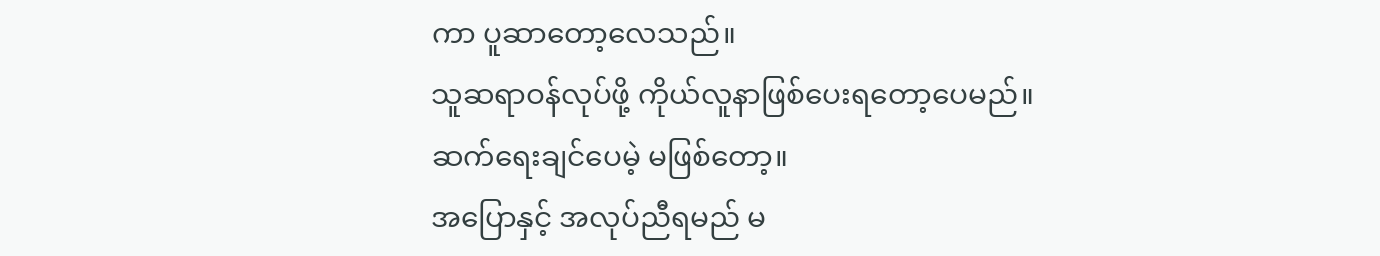ကာ ပူဆာတော့လေသည်။
သူဆရာဝန်လုပ်ဖို့ ကိုယ်လူနာဖြစ်ပေးရတော့ပေမည်။
ဆက်ရေးချင်ပေမဲ့ မဖြစ်တော့။
အပြောနှင့် အလုပ်ညီရမည် မ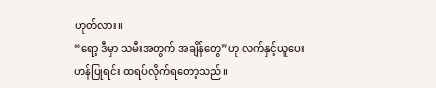ဟုတ်လား။
“ရော့ ဒီမှာ သမီးအတွက် အချိန်တွေ”ဟု လက်နှင့်ယူပေးဟန်ပြုရင်း ထရပ်လိုက်ရတော့သည်။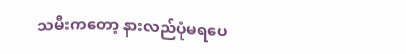သမီးကတော့ နားလည်ပုံမရပေ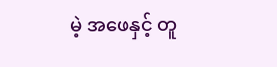မဲ့ အဖေနှင့် တူ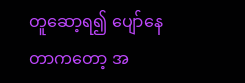တူဆော့ရ၍ ပျော်နေတာကတော့ အ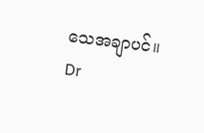သေအချာပင်။
Dr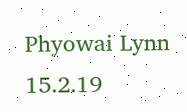Phyowai Lynn
15.2.19